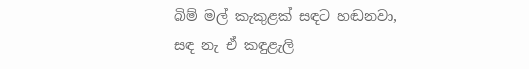බිම් මල් කැකුළක් සඳට හඬනවා,
සඳ නැ ඒ කඳුළැලි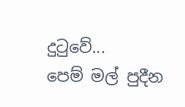දුටුවේ...
පෙම් මල් පුදීන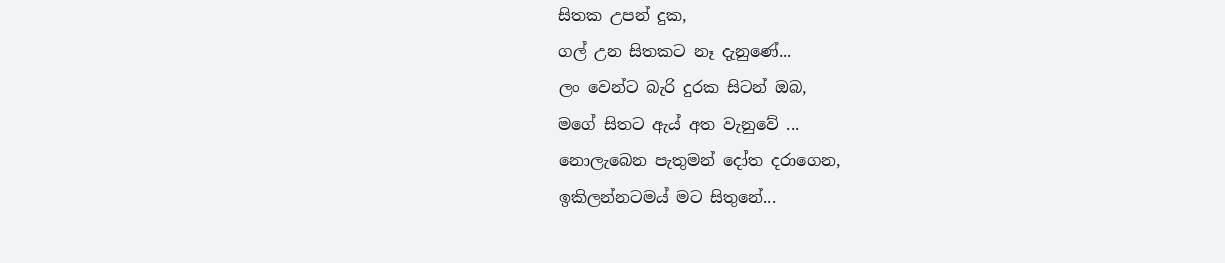සිතක උපන් දුක,
ගල් උන සිතකට නෑ දැනුණේ...
ලං වෙන්ට බැරි දුරක සිටන් ඔබ,
මගේ සිතට ඇය් අත වැනුවේ ...
නොලැබෙන පැතුමන් දෝත දරාගෙන,
ඉකිලන්නටමය් මට සිතුනේ...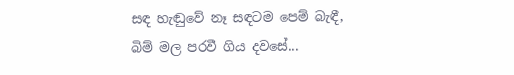සඳ හැඬුවේ නෑ සඳටම පෙම් බැඳී,
බිම් මල පරවී ගිය දවසේ...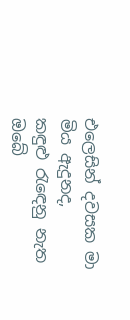එලෙසින් දවසක මා මිය ඇදුනද,
කඳුළු රැඳෙනු නැත ඔබේ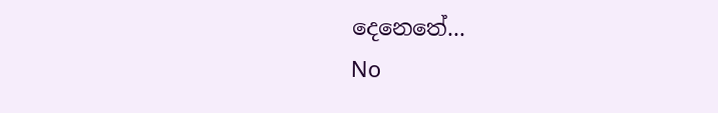දෙනෙතේ...
No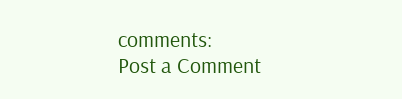comments:
Post a Comment